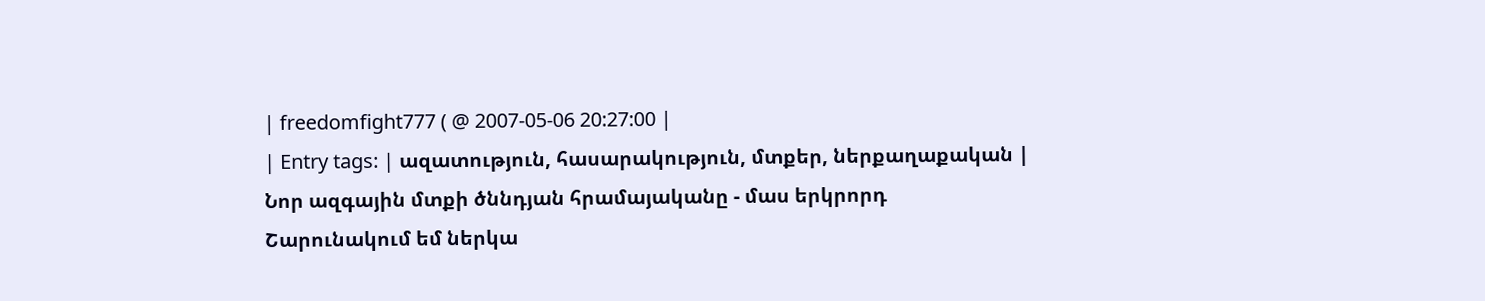| freedomfight777 ( @ 2007-05-06 20:27:00 |
| Entry tags: | ազատություն, հասարակություն, մտքեր, ներքաղաքական |
Նոր ազգային մտքի ծննդյան հրամայականը - մաս երկրորդ
Շարունակում եմ ներկա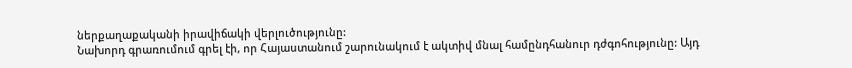ներքաղաքականի իրավիճակի վերլուծությունը:
Նախորդ գրառումում գրել էի, որ Հայաստանում շարունակում է ակտիվ մնալ համընդհանուր դժգոհությունը: Այդ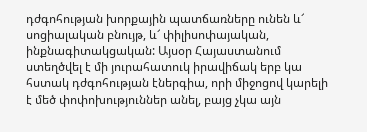դժգոհության խորքային պատճառները ունեն և՜ սոցիալական բնույթ, և՜ փիլիսոփայական, ինքնագիտակցական: Այսօր Հայաստանում ստեղծվել է մի յուրահատուկ իրավիճակ երբ կա հստակ դժգոհության էներգիա, որի միջոցով կարելի է մեծ փոփոխություններ անել, բայց չկա այն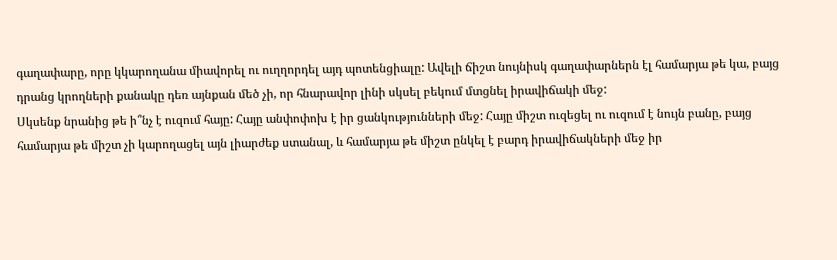գաղափարը, որը կկարողանա միավորել ու ուղղորդել այդ պոտենցիալը: Ավելի ճիշտ նույնիսկ գաղափարներն էլ համարյա թե կա, բայց դրանց կրողների քանակը դեռ այնքան մեծ չի, որ հնարավոր լինի սկսել բեկում մտցնել իրավիճակի մեջ:
Սկսենք նրանից թե ի՞նչ է ուզում հայը: Հայը անփոփոխ է իր ցանկությունների մեջ: Հայը միշտ ուզեցել ու ուզում է նույն բանը, բայց համարյա թե միշտ չի կարողացել այն լիարժեք ստանալ, և համարյա թե միշտ ընկել է բարդ իրավիճակների մեջ իր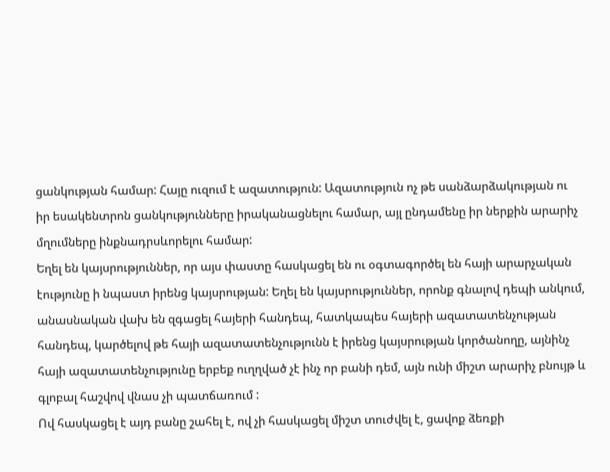ցանկության համար: Հայը ուզում է ազատություն: Ազատություն ոչ թե սանձարձակության ու իր եսակենտրոն ցանկությունները իրականացնելու համար, այլ ընդամենը իր ներքին արարիչ մղումները ինքնադրսևորելու համար:
Եղել են կայսրություններ, որ այս փաստը հասկացել են ու օգտագործել են հայի արարչական էությունը ի նպաստ իրենց կայսրության: Եղել են կայսրություններ, որոնք գնալով դեպի անկում, անասնական վախ են զգացել հայերի հանդեպ, հատկապես հայերի ազատատենչության հանդեպ, կարծելով թե հայի ազատատենչությունն է իրենց կայսրության կործանողը, այնինչ հայի ազատատենչությունը երբեք ուղղված չէ ինչ որ բանի դեմ, այն ունի միշտ արարիչ բնույթ և գլոբալ հաշվով վնաս չի պատճառում :
Ով հասկացել է այդ բանը շահել է, ով չի հասկացել միշտ տուժվել է, ցավոք ձեռքի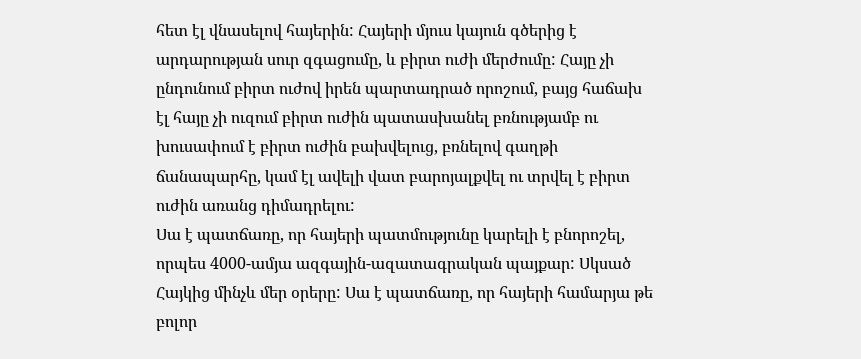հետ էլ վնասելով հայերին: Հայերի մյուս կայուն գծերից է արդարության սուր զգացումը, և բիրտ ուժի մերժումը: Հայը չի ընդունում բիրտ ուժով իրեն պարտադրած որոշում, բայց հաճախ էլ հայը չի ուզում բիրտ ուժին պատասխանել բռնությամբ ու խուսափում է բիրտ ուժին բախվելուց, բռնելով գաղթի ճանապարհը, կամ էլ ավելի վատ բարոյալքվել ու տրվել է բիրտ ուժին առանց դիմադրելու:
Սա է պատճառը, որ հայերի պատմությունը կարելի է բնորոշել, որպես 4000-ամյա ազգային-ազատագրական պայքար: Սկսած Հայկից մինչև մեր օրերը: Սա է պատճառը, որ հայերի համարյա թե բոլոր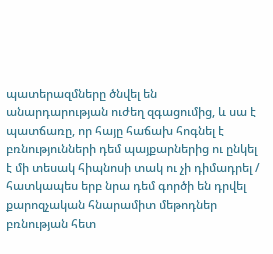պատերազմները ծնվել են անարդարության ուժեղ զգացումից, և սա է պատճառը, որ հայը հաճախ հոգնել է բռնությունների դեմ պայքարներից ու ընկել է մի տեսակ հիպնոսի տակ ու չի դիմադրել / հատկապես երբ նրա դեմ գործի են դրվել քարոզչական հնարամիտ մեթոդներ բռնության հետ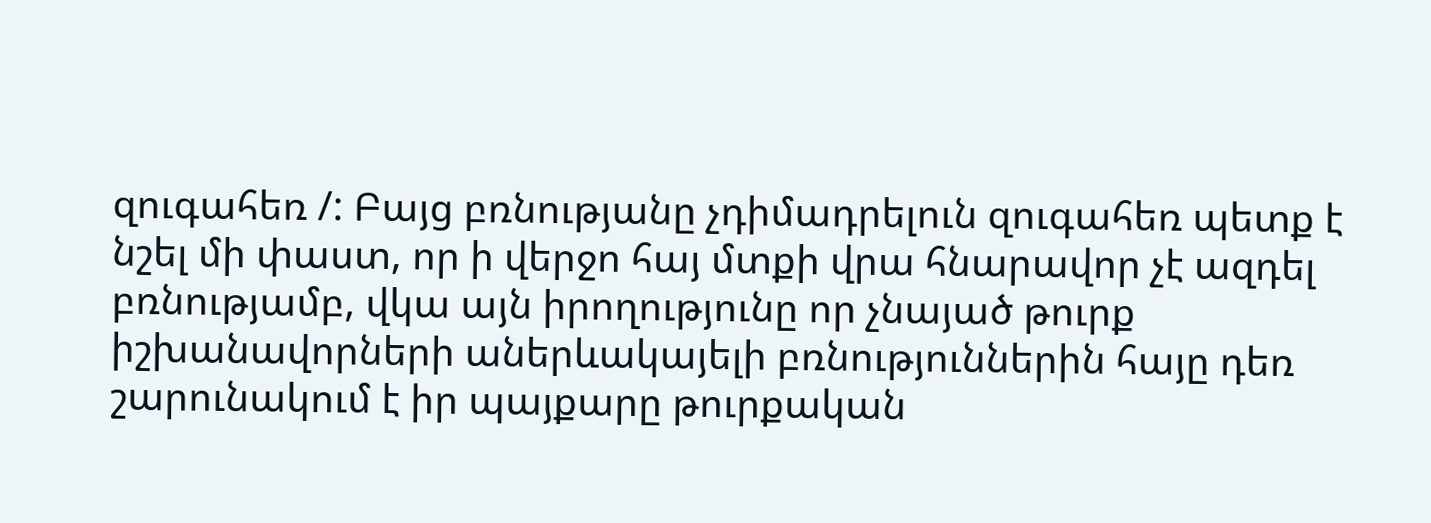զուգահեռ /: Բայց բռնությանը չդիմադրելուն զուգահեռ պետք է նշել մի փաստ, որ ի վերջո հայ մտքի վրա հնարավոր չէ ազդել բռնությամբ, վկա այն իրողությունը որ չնայած թուրք իշխանավորների աներևակայելի բռնություններին հայը դեռ շարունակում է իր պայքարը թուրքական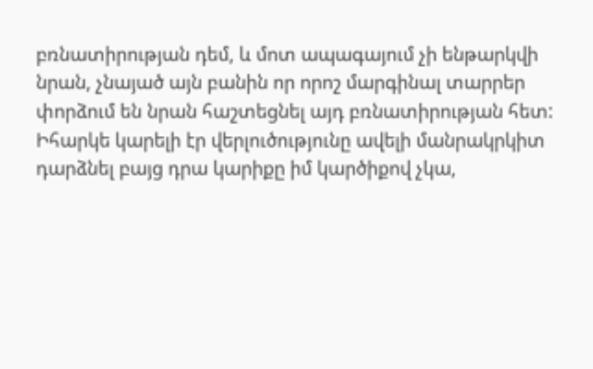բռնատիրության դեմ, և մոտ ապագայում չի ենթարկվի նրան, չնայած այն բանին որ որոշ մարգինալ տարրեր փորձում են նրան հաշտեցնել այդ բռնատիրության հետ:
Իհարկե կարելի էր վերլուծությունը ավելի մանրակրկիտ դարձնել բայց դրա կարիքը իմ կարծիքով չկա,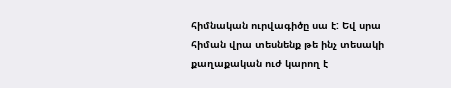հիմնական ուրվագիծը սա է: Եվ սրա հիման վրա տեսնենք թե ինչ տեսակի քաղաքական ուժ կարող է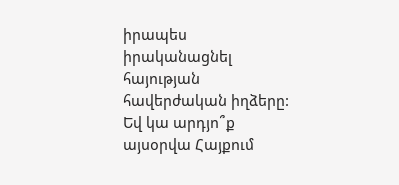իրապես իրականացնել հայության հավերժական իղձերը: Եվ կա արդյո՞ք այսօրվա Հայքում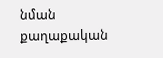նման քաղաքական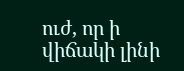ուժ, որ ի վիճակի լինի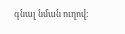գնալ նման ուղով: